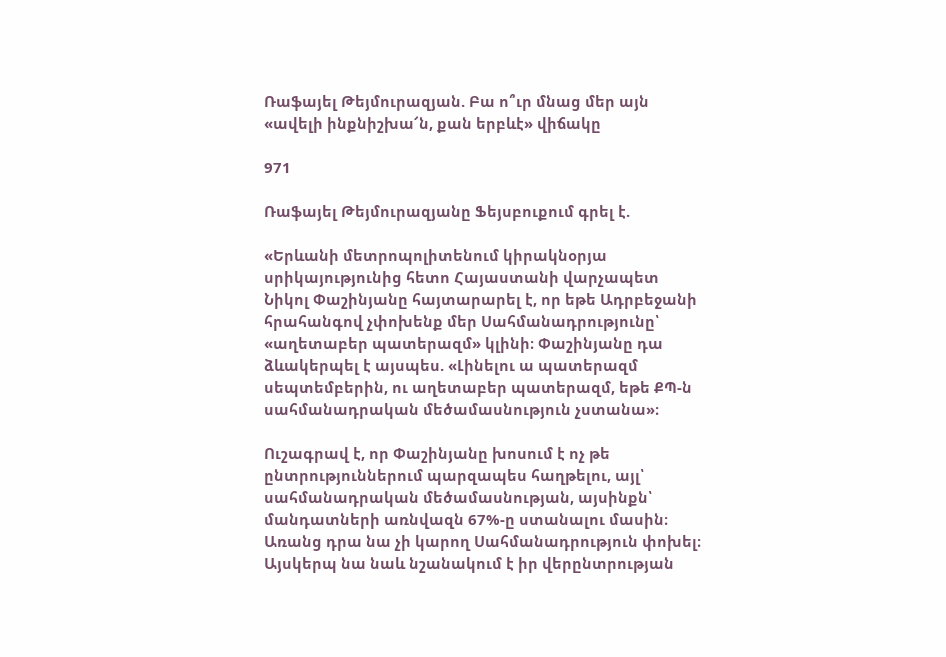Ռաֆայել Թեյմուրազյան. Բա ո՞ւր մնաց մեր այն «ավելի ինքնիշխա՜ն, քան երբևէ» վիճակը

971

Ռաֆայել Թեյմուրազյանը Ֆեյսբուքում գրել է.

«Երևանի մետրոպոլիտենում կիրակնօրյա սրիկայությունից հետո Հայաստանի վարչապետ Նիկոլ Փաշինյանը հայտարարել է, որ եթե Ադրբեջանի հրահանգով չփոխենք մեր Սահմանադրությունը՝ «աղետաբեր պատերազմ» կլինի։ Փաշինյանը դա ձևակերպել է այսպես. «Լինելու ա պատերազմ սեպտեմբերին, ու աղետաբեր պատերազմ, եթե ՔՊ-ն սահմանադրական մեծամասնություն չստանա»։

Ուշագրավ է, որ Փաշինյանը խոսում է ոչ թե ընտրություններում պարզապես հաղթելու, այլ՝ սահմանադրական մեծամասնության, այսինքն՝ մանդատների առնվազն 67%-ը ստանալու մասին։ Առանց դրա նա չի կարող Սահմանադրություն փոխել։ Այսկերպ նա նաև նշանակում է իր վերընտրության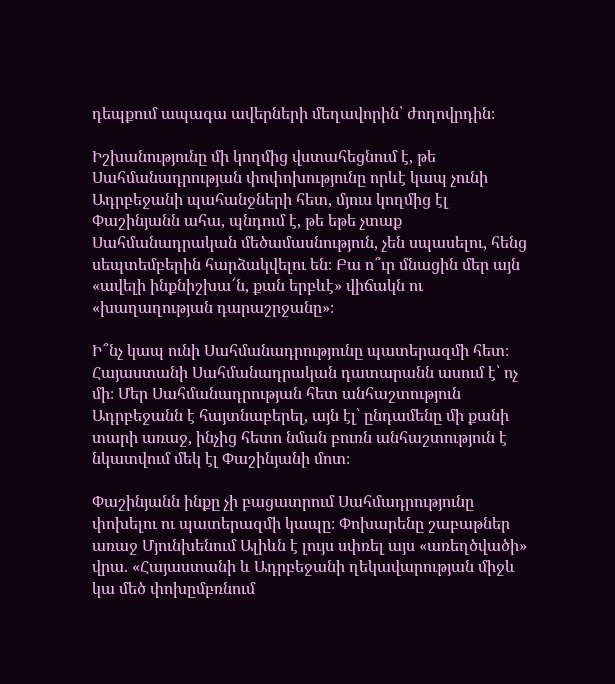դեպքում ապագա ավերների մեղավորին՝ ժողովրդին։

Իշխանությունը մի կողմից վստահեցնում է, թե Սահմանադրության փոփոխությունը որևէ կապ չունի Ադրբեջանի պահանջների հետ, մյուս կողմից էլ Փաշինյանն ահա, պնդում է, թե եթե չտաք Սահմանադրական մեծամասնություն, չեն սպասելու, հենց սեպտեմբերին հարձակվելու են։ Բա ո՞ւր մնացին մեր այն «ավելի ինքնիշխա՜ն, քան երբևէ» վիճակն ու «խաղաղության դարաշրջանը»։

Ի՞նչ կապ ունի Սահմանադրությունը պատերազմի հետ։ Հայաստանի Սահմանադրական դատարանն ասում է՝ ոչ մի։ Մեր Սահմանադրության հետ անհաշտություն Ադրբեջանն է հայտնաբերել, այն էլ՝ ընդամենը մի քանի տարի առաջ, ինչից հետո նման բուռն անհաշտություն է նկատվում մեկ էլ Փաշինյանի մոտ։

Փաշինյանն ինքը չի բացատրում Սահմադրությունը փոխելու ու պատերազմի կապը։ Փոխարենը շաբաթներ առաջ Մյունխենում Ալիևն է լույս սփռել այս «առեղծվածի» վրա. «Հայաստանի և Ադրբեջանի ղեկավարության միջև կա մեծ փոխըմբռնում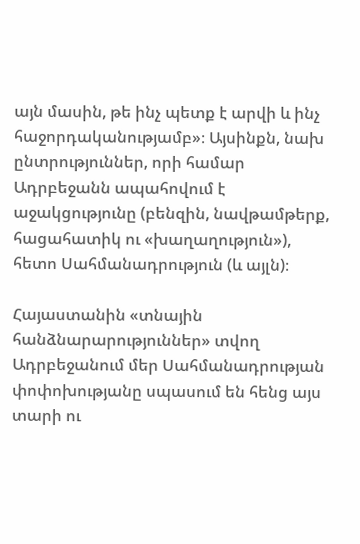այն մասին, թե ինչ պետք է արվի և ինչ հաջորդականությամբ»։ Այսինքն, նախ ընտրություններ, որի համար Ադրբեջանն ապահովում է աջակցությունը (բենզին, նավթամթերք, հացահատիկ ու «խաղաղություն»), հետո Սահմանադրություն (և այլն)։

Հայաստանին «տնային հանձնարարություններ» տվող Ադրբեջանում մեր Սահմանադրության փոփոխությանը սպասում են հենց այս տարի ու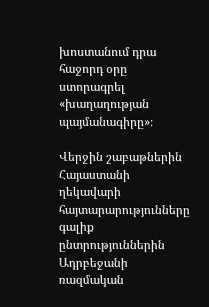խոստանում դրա հաջորդ օրը ստորագրել «խաղաղության պայմանագիրը»։

Վերջին շաբաթներին Հայաստանի ղեկավարի հայտարարությունները գալիք ընտրություններին Ադրբեջանի ռազմական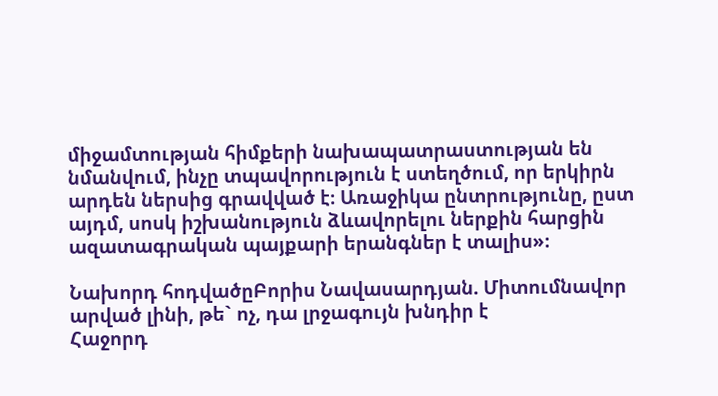միջամտության հիմքերի նախապատրաստության են նմանվում, ինչը տպավորություն է ստեղծում, որ երկիրն արդեն ներսից գրավված է։ Առաջիկա ընտրությունը, ըստ այդմ, սոսկ իշխանություն ձևավորելու ներքին հարցին ազատագրական պայքարի երանգներ է տալիս»։

Նախորդ հոդվածըԲորիս Նավասարդյան. Միտումնավոր արված լինի, թե` ոչ, դա լրջագույն խնդիր է
Հաջորդ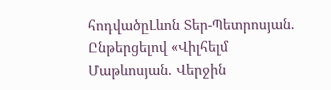հոդվածըԼևոն Տեր-Պետրոսյան. Ընթերցելով «Վիլհելմ Մաթևոսյան. Վերջին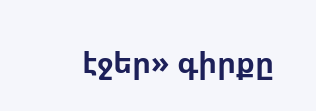էջեր» գիրքը